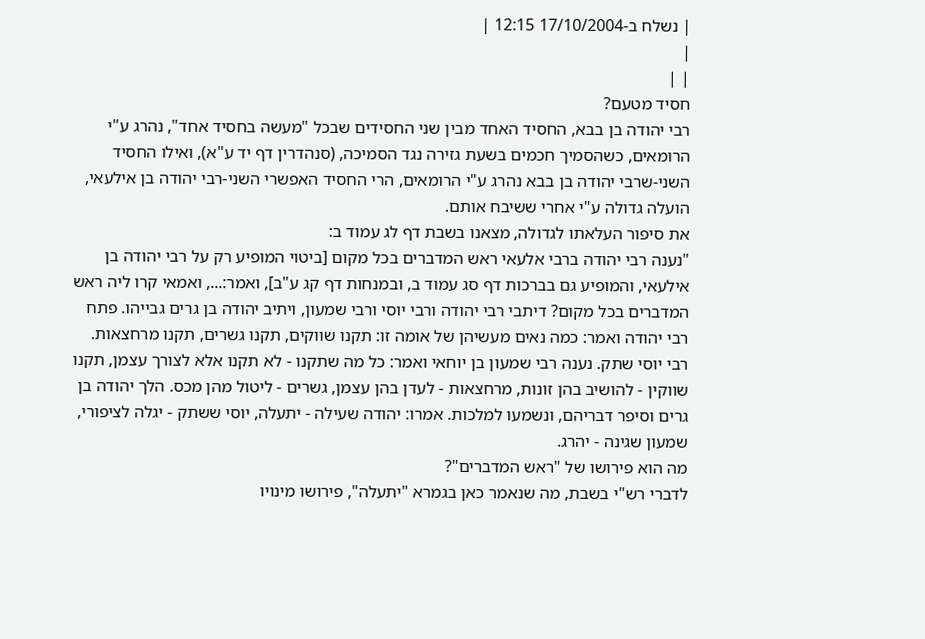| נשלח ב-17/10/2004 12:15 |
|
| |
חסיד מטעם?
רבי יהודה בן בבא, החסיד האחד מבין שני החסידים שבכל "מעשה בחסיד אחד", נהרג ע"י הרומאים, כשהסמיך חכמים בשעת גזירה נגד הסמיכה, (סנהדרין דף יד ע"א), ואילו החסיד השני-שרבי יהודה בן בבא נהרג ע"י הרומאים, הרי החסיד האפשרי השני-רבי יהודה בן אילעאי, הועלה גדולה ע"י אחרי ששיבח אותם.
את סיפור העלאתו לגדולה, מצאנו בשבת דף לג עמוד ב:
"נענה רבי יהודה ברבי אלעאי ראש המדברים בכל מקום [ביטוי המופיע רק על רבי יהודה בן אילעאי, והמופיע גם בברכות דף סג עמוד ב, ובמנחות דף קג ע"ב], ואמר:..., ואמאי קרו ליה ראש המדברים בכל מקום? דיתבי רבי יהודה ורבי יוסי ורבי שמעון, ויתיב יהודה בן גרים גבייהו. פתח רבי יהודה ואמר: כמה נאים מעשיהן של אומה זו: תקנו שווקים, תקנו גשרים, תקנו מרחצאות. רבי יוסי שתק. נענה רבי שמעון בן יוחאי ואמר: כל מה שתקנו - לא תקנו אלא לצורך עצמן, תקנו שווקין - להושיב בהן זונות, מרחצאות - לעדן בהן עצמן, גשרים - ליטול מהן מכס. הלך יהודה בן גרים וסיפר דבריהם, ונשמעו למלכות. אמרו: יהודה שעילה - יתעלה, יוסי ששתק - יגלה לציפורי, שמעון שגינה - יהרג.
מה הוא פירושו של "ראש המדברים"?
לדברי רש"י בשבת, מה שנאמר כאן בגמרא "יתעלה", פירושו מינויו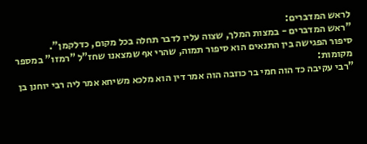לראש המדברים:
"ראש המדברים - במצות המלך, שצוה עליו לדבר תחלה בכל מקום, כדלקמן".
סיפור הפגישה בין התנאים הוא סיפור תמוה, שהרי אף שמצאנו שחז"ל "רמזו" במספר מקומות:
"רבי עקיבה כד הוה חמי בר כוזבה הוה אמר דין הוא מלכא משיחא אמר ליה רבי יוחנן בן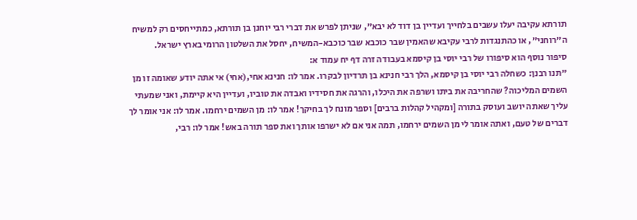תורתא עקיבה יעלו עשבים בלחייך ועדיין בן דוד לא יבא", שניתן לפרש את דברי רבי יוחנן בן תורתא, כמתייחסים רק למשיח ה"רוחני", או כהתנגדות לרבי עקיבא שהאמין שבר כוכבא שבר כוכבא-המשיח, יחסל את השלטון הרומי בארץ ישראל.
סיפור נוסף הוא סיפורו של רבי יוסי בן קיסמא בעבודה זרה דף יח עמוד א:
"תנו רבנן: כשחלה רבי יוסי בן קיסמא, הלך רבי חנינא בן תרדיון לבקרו. אמר לו: חנינא אחי,(אחי) אי אתה יודע שאומה זו מן השמים המליכוה? שהחריבה את ביתו ושרפה את היכלו, והרגה את חסידיו ואבדה את טוביו, ועדיין היא קיימת, ואני שמעתי עליך שאתה יושב ועוסק בתורה [ומקהיל קהלות ברבים] וספר מונח לך בחיקך! אמר לו: מן השמים ירחמו. אמר לו: אני אומר לך דברים של טעם, ואתה אומר לי מן השמים ירחמו, תמה אני אם לא ישרפו אותך ואת ספר תורה באש! אמר לו: רבי,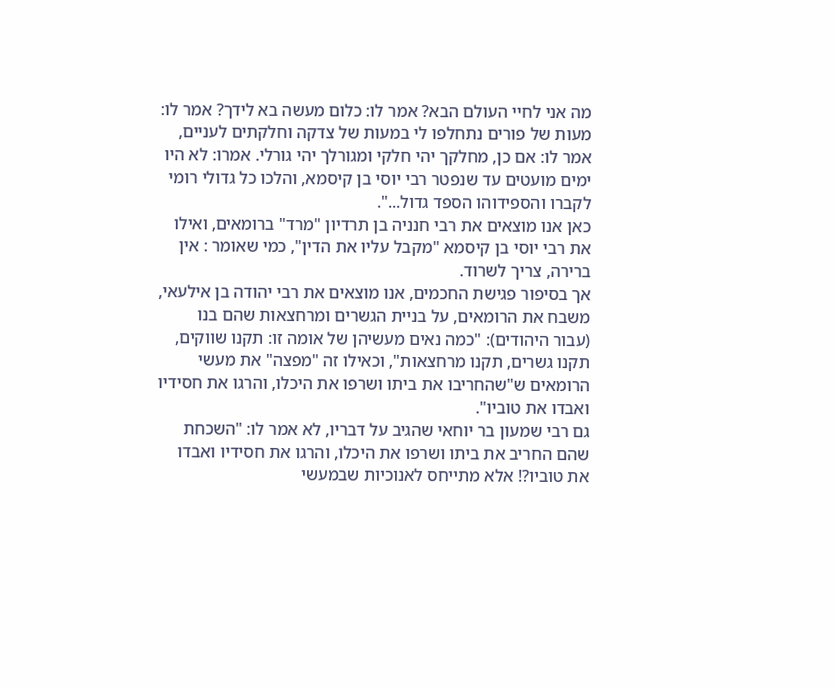מה אני לחיי העולם הבא? אמר לו: כלום מעשה בא לידך? אמר לו: מעות של פורים נתחלפו לי במעות של צדקה וחלקתים לעניים, אמר לו: אם כן, מחלקך יהי חלקי ומגורלך יהי גורלי. אמרו: לא היו ימים מועטים עד שנפטר רבי יוסי בן קיסמא, והלכו כל גדולי רומי לקברו והספידוהו הספד גדול...".
כאן אנו מוצאים את רבי חנניה בן תרדיון "מרד" ברומאים, ואילו את רבי יוסי בן קיסמא "מקבל עליו את הדין", כמי שאומר : אין ברירה, צריך לשרוד.
אך בסיפור פגישת החכמים, אנו מוצאים את רבי יהודה בן אילעאי, משבח את הרומאים, על בניית הגשרים ומרחצאות שהם בנו (עבור היהודים): "כמה נאים מעשיהן של אומה זו: תקנו שווקים, תקנו גשרים, תקנו מרחצאות", וכאילו זה "מפצה" את מעשי הרומאים ש"שהחריבו את ביתו ושרפו את היכלו, והרגו את חסידיו ואבדו את טוביו".
גם רבי שמעון בר יוחאי שהגיב על דבריו, לא אמר לו: "השכחת שהם החריב את ביתו ושרפו את היכלו, והרגו את חסידיו ואבדו את טוביו?! אלא מתייחס לאנוכיות שבמעשי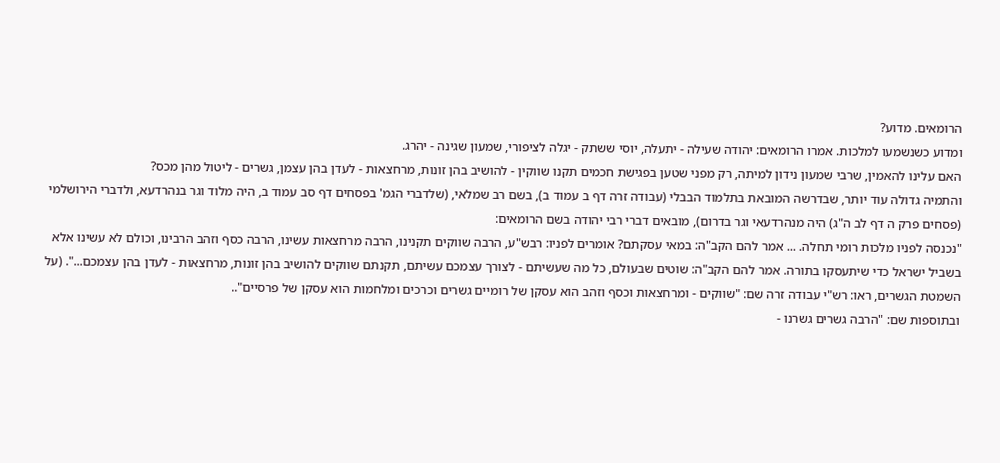הרומאים. מדוע?
ומדוע כשנשמעו למלכות. אמרו הרומאים: יהודה שעילה - יתעלה, יוסי ששתק - יגלה לציפורי, שמעון שגינה - יהרג.
האם עלינו להאמין, שרבי שמעון נידון למיתה, רק מפני שטען בפגישת חכמים תקנו שווקין - להושיב בהן זונות, מרחצאות - לעדן בהן עצמן, גשרים - ליטול מהן מכס?
והתמיה גדולה עוד יותר, שבדרשה המובאת בתלמוד הבבלי (עבודה זרה דף ב עמוד ב), בשם רב שמלאי, (שלדברי הגמ' בפסחים דף סב עמוד ב, היה מלוד וגר בנהרדעא, ולדברי הירושלמי (פסחים פרק ה דף לב ה"ג) היה מנהרדעאי וגר בדרום), מובאים דברי רבי יהודה בשם הרומאים:
"נכנסה לפניו מלכות רומי תחלה. ... אמר להם הקב"ה: במאי עסקתם? אומרים לפניו: רבש"ע, הרבה שווקים תקנינו, הרבה מרחצאות עשינו, הרבה כסף וזהב הרבינו, וכולם לא עשינו אלא בשביל ישראל כדי שיתעסקו בתורה. אמר להם הקב"ה: שוטים שבעולם, כל מה שעשיתם - לצורך עצמכם עשיתם, תקנתם שווקים להושיב בהן זונות, מרחצאות - לעדן בהן עצמכם...". (על השמטת הגשרים, ראו: רש"י עבודה זרה שם: "שווקים - ומרחצאות וכסף וזהב הוא עסקן של רומיים גשרים וכרכים ומלחמות הוא עסקן של פרסיים"..
ובתוספות שם: "הרבה גשרים גשרנו -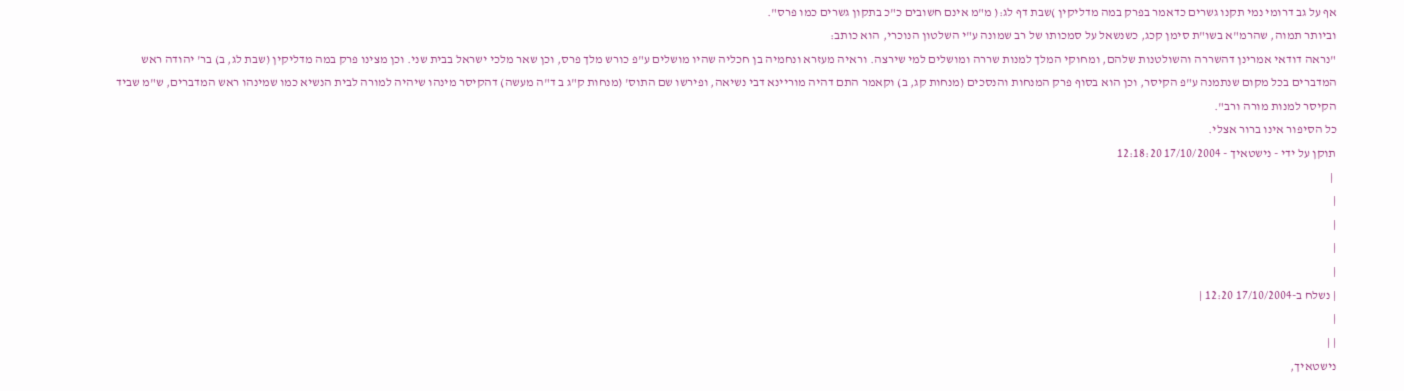אף על גב דרומי נמי תקנו גשרים כדאמר בפרק במה מדליקין )שבת דף לג:( מ"מ אינם חשובים כ"כ בתקון גשרים כמו פרס".
וביותר תמוה, שהרמ"א בשו"ת סימן קכג, כשנשאל על סמכותו של רב שמונה ע"י השלטון הנוכרי, הוא כותב:
"נראה דודאי אמרינן דהשררה והשולטנות שלהם, ומחוקי המלך למנות שררה ומושלים למי שירצה. וראיה מעזרא ונחמיה בן חכליה שהיו מושלים ע"פ כורש מלך פרס, וכן שאר מלכי ישראל בבית שני. וכן מצינו פרק במה מדליקין (שבת לג, ב) בר' יהודה ראש המדברים בכל מקום שנתמנה ע"פ הקיסר, וכן הוא בסוף פרק המנחות והנסכים (מנחות קג, ב) וקאמר התם דהיה מוריינא דבי נשיאה, ופירשו שם התוס' (מנחות ק"ג ב ד"ה מעשה) דהקיסר מינהו שיהיה למורה לבית הנשיא כמו שמינהו ראש המדברים, ש"מ שביד הקיסר למנות מורה ורב".
כל הסיפור אינו ברור אצלי.
תוקן על ידי - נישטאיך - 17/10/2004 12:18:20
 |
|
|
|
|
| נשלח ב-17/10/2004 12:20 |
|
| |
נישטאיך,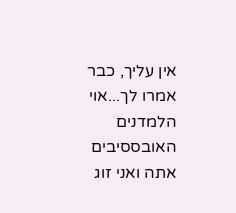אין עליך, כבר אמרו לך...אוי הלמדנים האובססיבים אתה ואני זוג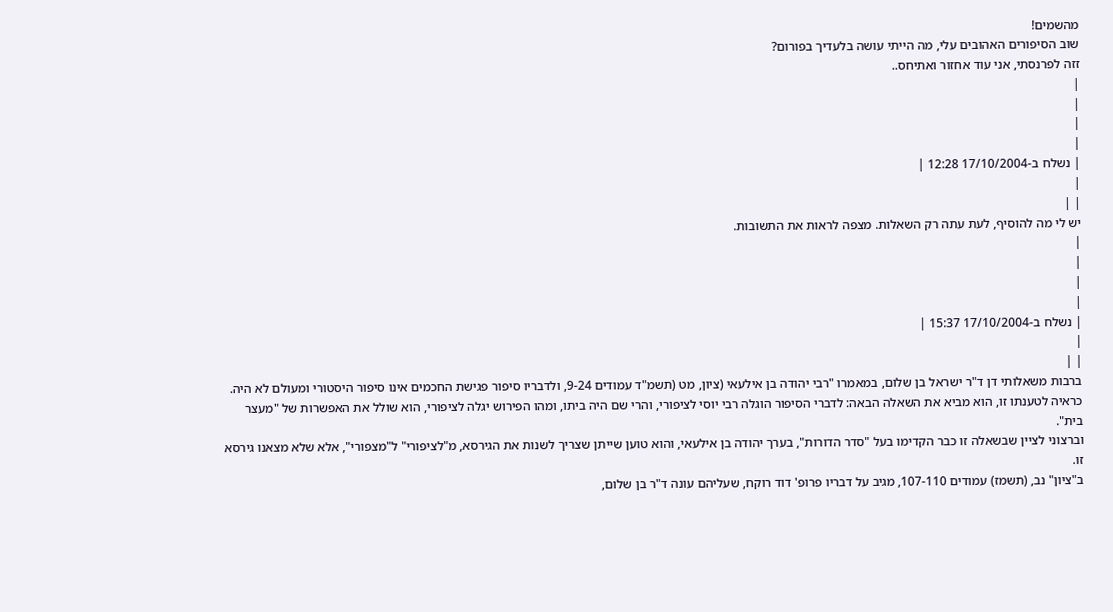מהשמים!
שוב הסיפורים האהובים עלי, מה הייתי עושה בלעדיך בפורום?
זזה לפרנסתי, אני עוד אחזור ואתיחס..
|
|
|
|
| נשלח ב-17/10/2004 12:28 |
|
| |
יש לי מה להוסיף, לעת עתה רק השאלות. מצפה לראות את התשובות.
|
|
|
|
| נשלח ב-17/10/2004 15:37 |
|
| |
ברבות משאלותי דן ד"ר ישראל בן שלום, במאמרו "רבי יהודה בן אילעאי (ציון, מט (תשמ"ד עמודים 9-24, ולדבריו סיפור פגישת החכמים אינו סיפור היסטורי ומעולם לא היה.
כראיה לטענתו זו, הוא מביא את השאלה הבאה: לדברי הסיפור הוגלה רבי יוסי לציפורי, והרי שם היה ביתו, ומהו הפירוש יגלה לציפורי, הוא שולל את האפשרות של "מעצר בית".
וברצוני לציין שבשאלה זו כבר הקדימו בעל "סדר הדורות", בערך יהודה בן אילעאי, והוא טוען שייתן שצריך לשנות את הגירסא, מ"לציפורי" ל"מצפורי", אלא שלא מצאנו גירסא זו.
ב"ציון" נב, (תשמז) עמודים 107-110, מגיב על דבריו פרופ' דוד רוקח, שעליהם עונה ד"ר בן שלום,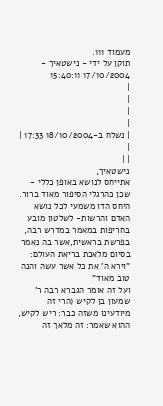מעמוד 111.
תוקן על ידי - נישטאיך - 17/10/2004 15:40:11
|
|
|
|
| נשלח ב-18/10/2004 17:33 |
|
| |
נישטאיך,
אתייחס לנושא באופן כללי - שכן כהרגלי הסיפור מאוד ברור.
היחס הדו משמעי לכל נושא האדם והרשות- לשלטון מובע בחריפות במאמר במדרש רבה, בפרשת בראשית,אשר בה נאמר בסיום מלאכת בריאת העולם: "וירא ה' את כל אשר עשה והנה טוב מאוד"
ועל זה אומר הגברא רבה ר' שמעון בן לקיש (הרי זה מיודעינו משזה כבר: ריש לקיש, ההוא שאמר: זה מלאך זה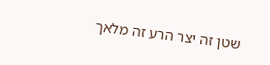שטן זה יצר הרע זה מלאך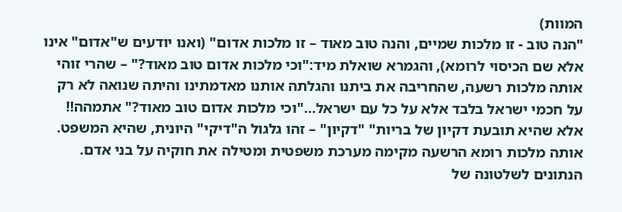המוות)
"הנה טוב - זו מלכות שמיים, והנה טוב מאוד – זו מלכות אדום" (ואנו יודעים ש"אדום" אינו אלא שם הכיסוי לרומא), והגמרא שואלת מיד:"וכי מלכות אדום טוב מאוד?" – שהרי זוהי אותה מלכות רשעה, שהחריבה את ביתנו והגלתה אותנו מאדמתינו והיתה שנואה לא רק על חכמי ישראל בלבד אלא על כל עם ישראל…"וכי מלכות אדום טוב מאוד?" אתמהה!! אלא שהיא תובעת דקיון של בריות" "דקיון" – זהו גלגול ה"דיקי" היונית, שהיא המשפט. אותה מלכות רומא הרשעה מקימה מערכת משפטית ומטילה את חוקיה על בני אדם. הנתונים לשלטונה של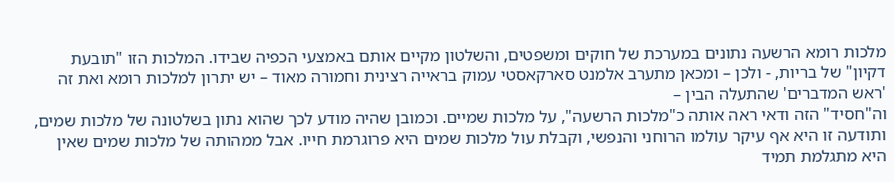מלכות רומא הרשעה נתונים במערכת של חוקים ומשפטים, והשלטון מקיים אותם באמצעי הכפיה שבידו. המלכות הזו "תובעת דקיון" של בריות, - ולכן – ומכאן מתערב אלמנט סארקאסטי עמוק בראייה רצינית וחמורה מאוד – יש יתרון למלכות רומא ואת זה 'ראש המדברים' שהתעלה הבין –
וה"חסיד" הזה ודאי ראה אותה כ"מלכות הרשעה", על מלכות שמיים. וכמובן שהיה מודע לכך שהוא נתון בשלטונה של מלכות שמים, ותודעה זו היא אף עיקר עולמו הרוחני והנפשי, וקבלת עול מלכות שמים היא פרוגרמת חייו. אבל ממהותה של מלכות שמים שאין היא מתגלמת תמיד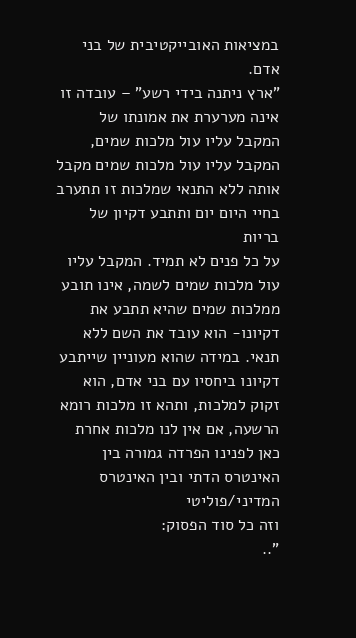במציאות האובייקטיבית של בני אדם.
"ארץ ניתנה בידי רשע" – עובדה זו אינה מערערת את אמונתו של המקבל עליו עול מלכות שמים, המקבל עליו עול מלכות שמים מקבל אותה ללא התנאי שמלכות זו תתערב בחיי היום יום ותתבע דקיון של בריות
על כל פנים לא תמיד. המקבל עליו עול מלכות שמים לשמה, אינו תובע ממלכות שמים שהיא תתבע את דקיונו- הוא עובד את השם ללא תנאי. במידה שהוא מעוניין שייתבע דקיונו ביחסיו עם בני אדם, הוא זקוק למלכות, ותהא זו מלכות רומא הרשעה, אם אין לנו מלכות אחרת
כאן לפנינו הפרדה גמורה בין האינטרס הדתי ובין האינטרס המדיני/פוליטי
וזה כל סוד הפסוק:
"..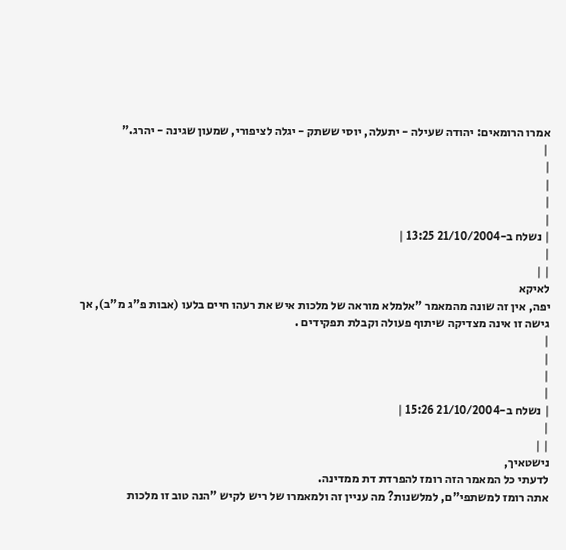אמרו הרומאים: יהודה שעילה - יתעלה, יוסי ששתק - יגלה לציפורי, שמעון שגינה - יהרג."
 |
|
|
|
|
| נשלח ב-21/10/2004 13:25 |
|
| |
לאיקא
יפה, אין זה שונה מהמאמר "אלמלא מוראה של מלכות איש את רעהו חיים בלעו (אבות פ"ג מ"ב), אך גישה זו אינה מצדיקה שיתוף פעולה וקבלת תפקידים .
|
|
|
|
| נשלח ב-21/10/2004 15:26 |
|
| |
נישטאיך,
לדעתי כל המאמר הזה רומז להפרדת דת ממדינה.
אתה רומז למשתפי"ם, למלשנות? מה עניין זה ולמאמרו של ריש לקיש "הנה טוב זו מלכות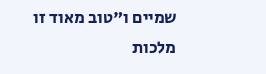שמיים ו"טוב מאוד זו מלכות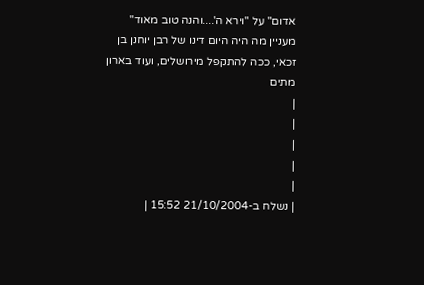אדום" על "וירא ה'....והנה טוב מאוד"
מעניין מה היה היום דינו של רבן יוחנן בן זכאי, ככה להתקפל מירושלים, ועוד בארון מתים
|
|
|
|
|
| נשלח ב-21/10/2004 15:52 |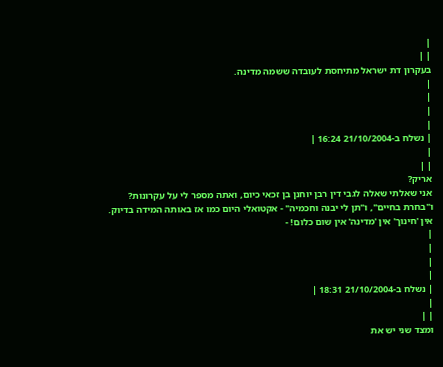|
| |
בעקרון דת ישראל מתיחסת לעובדה ששמה מדינה.
|
|
|
|
| נשלח ב-21/10/2004 16:24 |
|
| |
אריק?
אני שאלתי שאלה לגבי דין רבן יוחנן בן זכאי כיום, ואתה מספר לי על עקרונות?
ו"בחרת בחיים", ו"תן לי יבנה וחכמיה" - אקטואלי היום כמו אז באותה המידה בדיוק.
אין 'חינוך' אין 'מדינה' אין שום כלום! -
|
|
|
|
| נשלח ב-21/10/2004 18:31 |
|
| |
ומצד שני יש את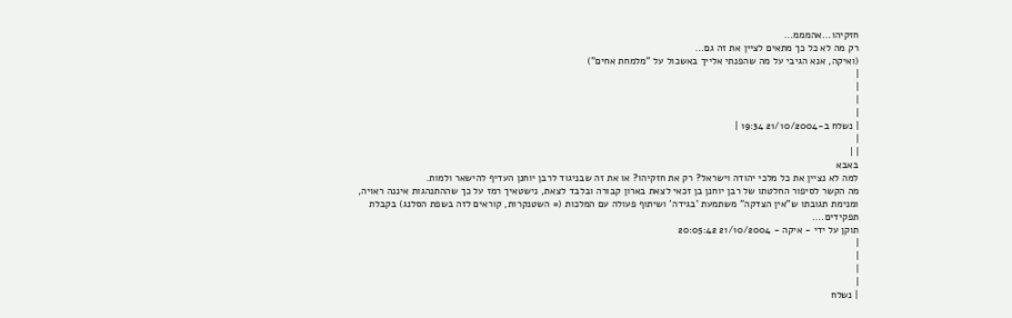חזקיהו...אהמממ...
רק מה לא כל כך מתאים לציין את זה גם...
(ואיקה, אנא הגיבי על מה שהפנתי אלייך באשכול על "מלמחת אחים")
|
|
|
|
| נשלח ב-21/10/2004 19:34 |
|
| |
באבא
למה לא נציין את כל מלכי יהודה וישראל? רק את חזקיהו? או את זה שבניגוד לרבן יוחנן העדיף להישאר ולמות.
מה הקשר לסיפור החלטתו של רבן יוחנן בן זכאי לצאת בארון קבורה ובלבד לצאת, נישטאיך רמז על כך שההתנהגות איננה ראויה, ומנימת תגובתו ש"אין הצדקה" משתמעת 'בגידה' ושיתוף פעולה עם המלכות (= השטנקרות, קוראים לזה בשפת הסלנג) בקבלת תפקידים....
תוקן על ידי - איקה - 21/10/2004 20:05:42
|
|
|
|
| נשלח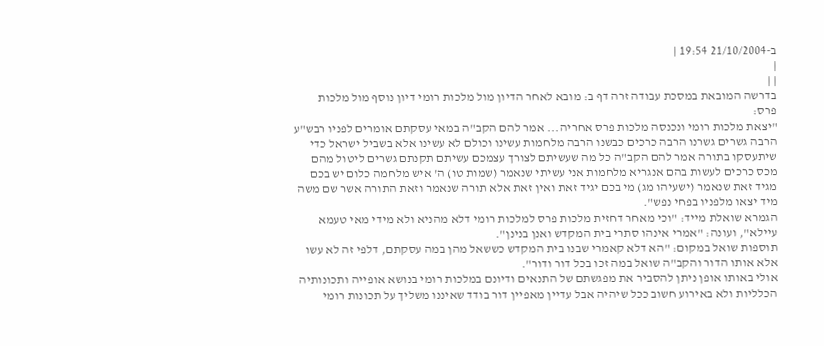ב-21/10/2004 19:54 |
|
| |
בדרשה המובאת במסכת עבודה זרה דף ב: מובא לאחר הדיון מול מלכות רומי דיון נוסף מול מלכות פרס:
"יצאת מלכות רומי ונכנסה מלכות פרס אחריה... אמר להם הקב"ה במאי עסקתם אומרים לפניו רבש"ע הרבה גשרים גשרנו הרבה כרכים כבשנו הרבה מלחמות עשינו וכולם לא עשינו אלא בשביל ישראל כדי שיתעסקו בתורה אמר להם הקב"ה כל מה שעשיתם לצורך עצמכם עשיתם תקנתם גשרים ליטול מהם מכס כרכים לעשות בהם אנגריא מלחמות אני עשיתי שנאמר (שמות טו) ה' איש מלחמה כלום יש בכם מגיד זאת שנאמר (ישעיהו מג) מי בכם יגיד זאת ואין זאת אלא תורה שנאמר וזאת התורה אשר שם משה מיד יצאו מלפניו בפחי נפש".
הגמרא שואלת מייד: "וכי מאחר דחזית מלכות פרס למלכות רומי דלא מהניא ולא מידי מאי טעמא עיילא", ועונה: "אמרי אינהו סתרי בית המקדש ואנן בנינן".
תוספות שואל במקום: "הא דלא קאמרי שבנו בית המקדש כששאל מהן במה עסקתם, דלפי זה לא עשו אלא אותו הדור והקב"ה שואל במה זכו בכל דור ודור".
אולי באותו אופן ניתן להסביר את מפגשתם של התנאים ודיונם במלכות רומי בנושא אופייה ותכונותיה הכלליות ולא באירוע חשוב ככל שיהיה אבל עדיין מאפיין דור בודד שאיננו משליך על תכונות רומי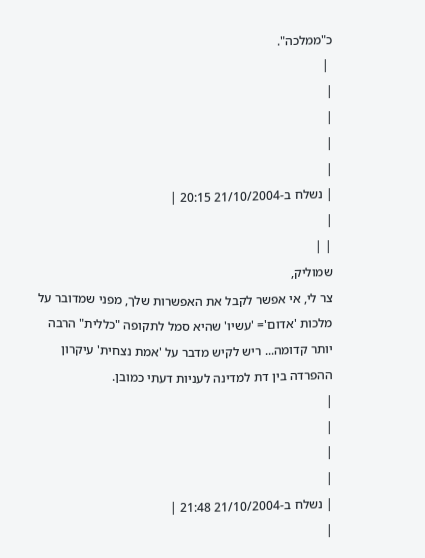כ"ממלכה".
 |
|
|
|
|
| נשלח ב-21/10/2004 20:15 |
|
| |
שמוליק,
צר לי, אי אפשר לקבל את האפשרות שלך, מפני שמדובר על מלכות 'אדום'= 'עשיו' שהיא סמל לתקופה "כללית" הרבה יותר קדומה... ריש לקיש מדבר על 'אמת נצחית' עיקרון ההפרדה בין דת למדינה לעניות דעתי כמובן.
|
|
|
|
| נשלח ב-21/10/2004 21:48 |
|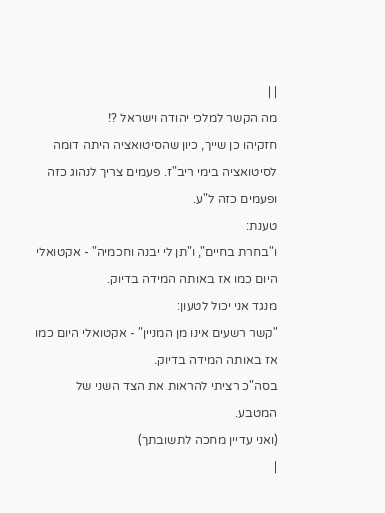| |
מה הקשר למלכי יהודה וישראל ?!
חזקיהו כן שייך, כיון שהסיטואציה היתה דומה לסיטואציה בימי ריב"ז. פעמים צריך לנהוג כזה ופעמים כזה ל"ע.
טענת:
ו"בחרת בחיים", ו"תן לי יבנה וחכמיה" - אקטואלי היום כמו אז באותה המידה בדיוק.
מנגד אני יכול לטעון:
"קשר רשעים אינו מן המניין" - אקטואלי היום כמו אז באותה המידה בדיוק.
בסה"כ רציתי להראות את הצד השני של המטבע.
(ואני עדיין מחכה לתשובתך)
|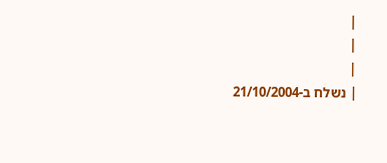|
|
|
| נשלח ב-21/10/2004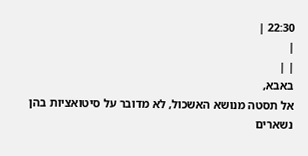22:30 |
|
| |
באבא,
אל תסטה מנושא האשכול, לא מדובר על סיטואציות בהן נשארים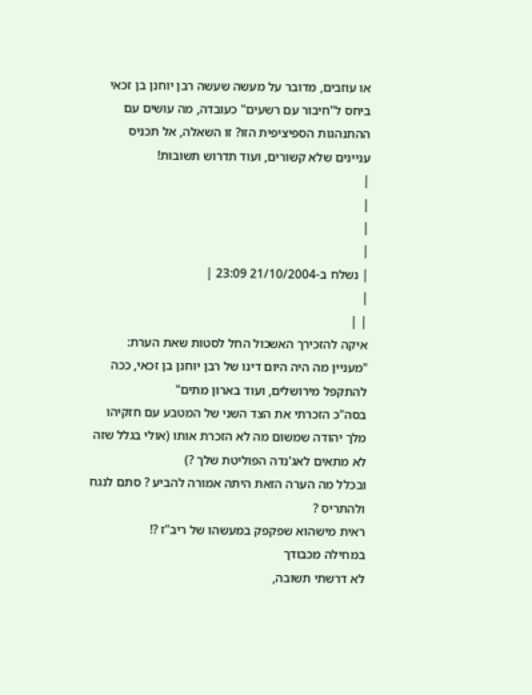או עוזבים, מדובר על מעשה שעשה רבן יוחנן בן זכאי ביחס ל"חיבור עם רשעים" כעובדה, מה עושים עם ההתנהגות הספיציפית הזו? זו השאלה, אל תכניס עניינים שלא קשורים, ועוד תדרוש תשובות!
|
|
|
|
| נשלח ב-21/10/2004 23:09 |
|
| |
איקה להזכירך האשכול החל לסטות שאת הערת:
"מעניין מה היה היום דינו של רבן יוחנן בן זכאי, ככה להתקפל מירושלים, ועוד בארון מתים"
בסה"כ הזכרתי את הצד השני של המטבע עם חזקיהו מלך יהודה שמשום מה לא הזכרת אותו (אולי בגלל שזה לא מתאים לאג'נדה הפוליטת שלך ?)
ובכלל מה הערה הזאת היתה אמורה להביע ? סתם לנגח ולהתריס ?
ראית מישהוא שפקפק במעשהו של ריב"ז ?!
במחילה מכבודך
לא דרשתי תשובה,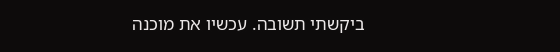ביקשתי תשובה. עכשיו את מוכנה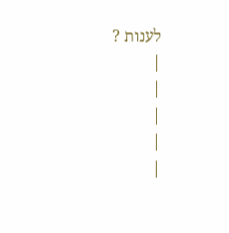לענות ?
|
|
|
|
|